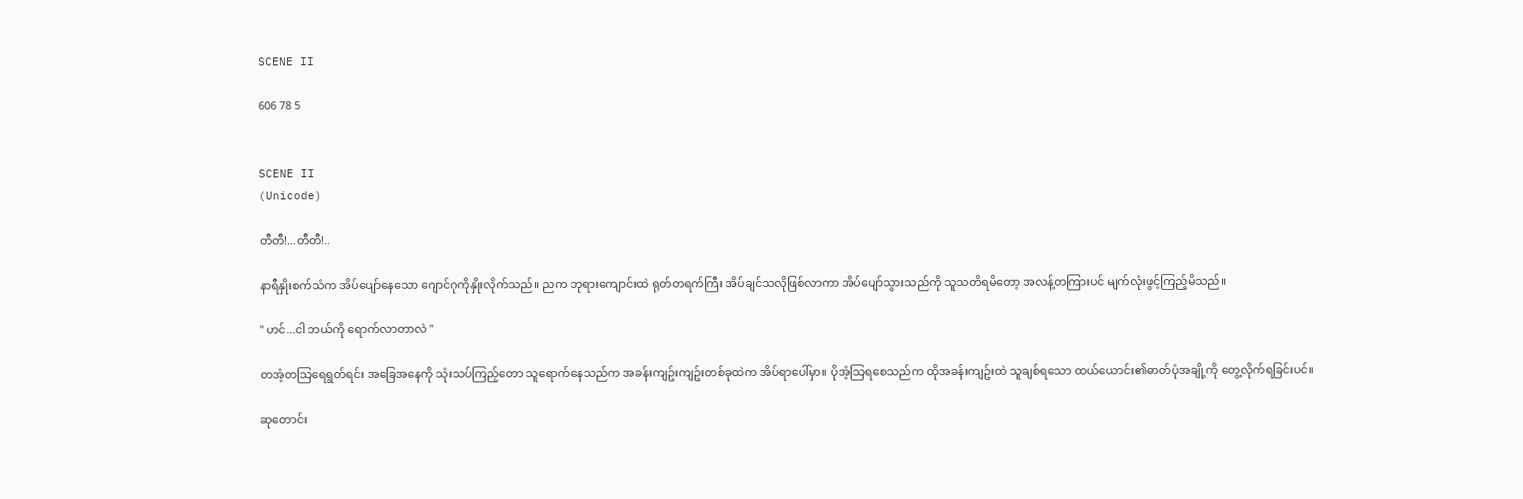SCENE II

606 78 5


SCENE II
(Unicode)

တီတီ!...တီတီ!..

နာရီနှိုးစက်သံက အိပ်ပျော်နေသော ဂျောင်ဂုကိုနှိုးလိုက်သည်။ ညက ဘုရားကျောင်းထဲ ရုတ်တရက်ကြီး အိပ်ချင်သလိုဖြစ်လာကာ အိပ်ပျော်သွားသည်ကို သူသတိရမိတော့ အလန့်တကြားပင် မျက်လုံးဖွင့်ကြည့်မိသည်။

" ဟင်...ငါ ဘယ်ကို ရောက်လာတာလဲ "

တအံ့တသြရေရွတ်ရင်း အခြေအနေကို သုံးသပ်ကြည့်တော သူရောက်နေသည်က အခန်းကျဥ်းကျဥ်းတစ်ခုထဲက အိပ်ရာပေါ်မှာ။ ပိုအံ့သြရစေသည်က ထိုအခန်းကျဥ်းထဲ သူချစ်ရသော ထယ်ယောင်း၏ဓာတ်ပုံအချို့ကို တွေ့လိုက်ရခြင်းပင်။

ဆုတောင်း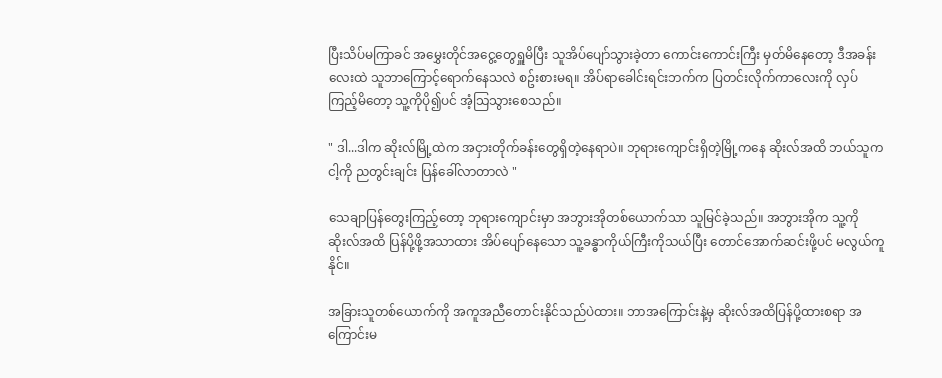ပြီးသိပ်မကြာခင် အမွှေးတိုင်အငွေ့တွေရှူမိပြီး သူအိပ်ပျော်သွားခဲ့တာ ကောင်းကောင်းကြီး မှတ်မိနေတော့ ဒီအခန်းလေးထဲ သူဘာကြောင့်ရောက်နေသလဲ စဥ်းစားမရ။ အိပ်ရာခေါင်းရင်းဘက်က ပြတင်းလိုက်ကာလေးကို လှပ်ကြည့်မိတော့ သူ့ကိုပို၍ပင် အံ့သြသွားစေသည်။

" ဒါ...ဒါက ဆိုးလ်မြို့ထဲက အငှားတိုက်ခန်းတွေရှိတဲ့နေရာပဲ။ ဘုရားကျောင်းရှိတဲ့မြို့ကနေ ဆိုးလ်အထိ ဘယ်သူက ငါ့ကို ညတွင်းချင်း ပြန်ခေါ်လာတာလဲ "

သေချာပြန်တွေးကြည့်တော့ ဘုရားကျောင်းမှာ အဘွားအိုတစ်ယောက်သာ သူမြင်ခဲ့သည်။ အဘွားအိုက သူ့ကိုဆိုးလ်အထိ ပြန်ပို့ဖို့အသာထား အိပ်ပျော်နေသော သူ့ခန္ဓာကိုယ်ကြီးကိုသယ်ပြီး တောင်အောက်ဆင်းဖို့ပင် မလွယ်ကူနိုင်။

အခြားသူတစ်ယောက်ကို အကူအညီတောင်းနိုင်သည်ပဲထား။ ဘာအကြောင်းနဲ့မှ ဆိုးလ်အထိပြန်ပို့ထားစရာ အကြောင်းမ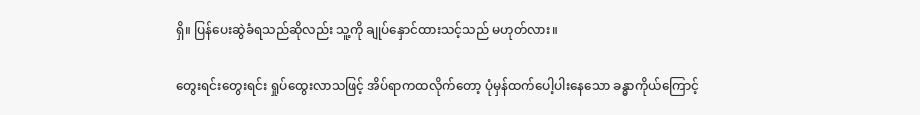ရှိ။ ပြန်ပေးဆွဲခံရသည်ဆိုလည်း သူ့ကို ချုပ်နှောင်ထားသင့်သည် မဟုတ်လား။

တွေးရင်းတွေးရင်း ရှုပ်ထွေးလာသဖြင့် အိပ်ရာကထလိုက်တော့ ပုံမှန်ထက်ပေါ့ပါးနေသော ခန္ဓာကိုယ်ကြောင့်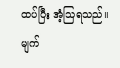ထပ်ပြီး အံ့သြရသည်။ မျက်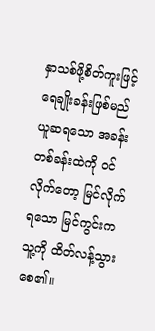နှာသစ်ဖို့စိတ်ကူးဖြင့် ရေချိုးခန်းဖြစ်မည်ယူဆရသော အခန်းတစ်ခန်းထဲကို ဝင်လိုက်တော့ မြင်လိုက်ရသော မြင်ကွင်းက သူ့ကို ထိတ်လန့်သွားစေ၏။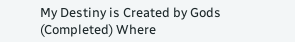My Destiny is Created by Gods (Completed) Where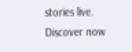stories live. Discover now